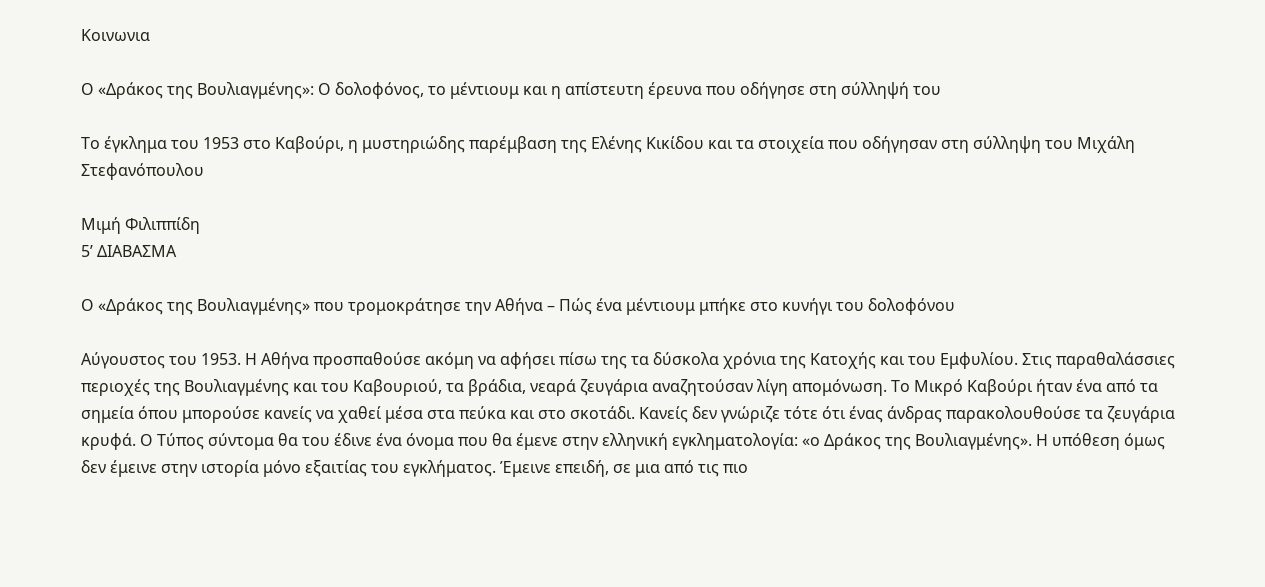Κοινωνια

Ο «Δράκος της Βουλιαγμένης»: Ο δολοφόνος, το μέντιουμ και η απίστευτη έρευνα που οδήγησε στη σύλληψή του

Το έγκλημα του 1953 στο Καβούρι, η μυστηριώδης παρέμβαση της Ελένης Κικίδου και τα στοιχεία που οδήγησαν στη σύλληψη του Μιχάλη Στεφανόπουλου

Μιμή Φιλιππίδη
5’ ΔΙΑΒΑΣΜΑ

Ο «Δράκος της Βουλιαγμένης» που τρομοκράτησε την Αθήνα – Πώς ένα μέντιουμ μπήκε στο κυνήγι του δολοφόνου

Αύγουστος του 1953. Η Αθήνα προσπαθούσε ακόμη να αφήσει πίσω της τα δύσκολα χρόνια της Κατοχής και του Εμφυλίου. Στις παραθαλάσσιες περιοχές της Βουλιαγμένης και του Καβουριού, τα βράδια, νεαρά ζευγάρια αναζητούσαν λίγη απομόνωση. Το Μικρό Καβούρι ήταν ένα από τα σημεία όπου μπορούσε κανείς να χαθεί μέσα στα πεύκα και στο σκοτάδι. Κανείς δεν γνώριζε τότε ότι ένας άνδρας παρακολουθούσε τα ζευγάρια κρυφά. Ο Τύπος σύντομα θα του έδινε ένα όνομα που θα έμενε στην ελληνική εγκληματολογία: «ο Δράκος της Βουλιαγμένης». Η υπόθεση όμως δεν έμεινε στην ιστορία μόνο εξαιτίας του εγκλήματος. Έμεινε επειδή, σε μια από τις πιο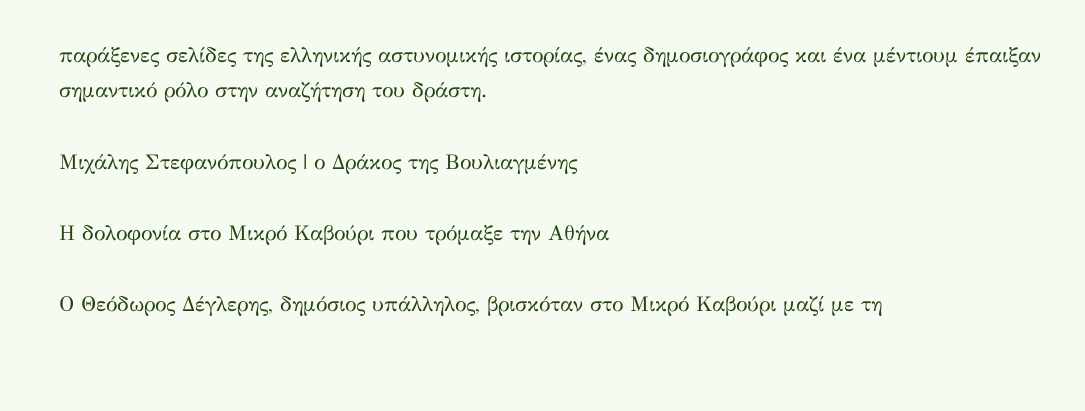παράξενες σελίδες της ελληνικής αστυνομικής ιστορίας, ένας δημοσιογράφος και ένα μέντιουμ έπαιξαν σημαντικό ρόλο στην αναζήτηση του δράστη.

Μιχάλης Στεφανόπουλος | ο Δράκος της Βουλιαγμένης

Η δολοφονία στο Μικρό Καβούρι που τρόμαξε την Αθήνα

Ο Θεόδωρος Δέγλερης, δημόσιος υπάλληλος, βρισκόταν στο Μικρό Καβούρι μαζί με τη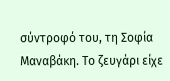σύντροφό του, τη Σοφία Μαναβάκη. Το ζευγάρι είχε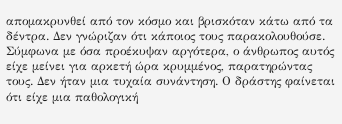απομακρυνθεί από τον κόσμο και βρισκόταν κάτω από τα δέντρα. Δεν γνώριζαν ότι κάποιος τους παρακολουθούσε. Σύμφωνα με όσα προέκυψαν αργότερα, ο άνθρωπος αυτός είχε μείνει για αρκετή ώρα κρυμμένος, παρατηρώντας τους. Δεν ήταν μια τυχαία συνάντηση. Ο δράστης φαίνεται ότι είχε μια παθολογική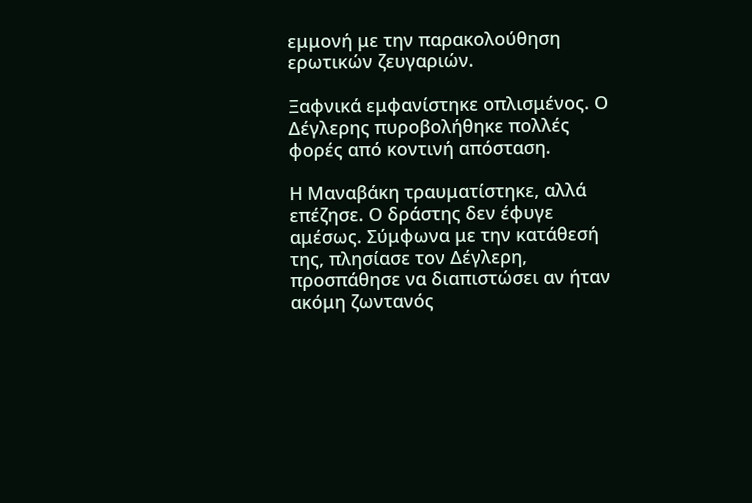εμμονή με την παρακολούθηση ερωτικών ζευγαριών.

Ξαφνικά εμφανίστηκε οπλισμένος. Ο Δέγλερης πυροβολήθηκε πολλές φορές από κοντινή απόσταση.

Η Μαναβάκη τραυματίστηκε, αλλά επέζησε. Ο δράστης δεν έφυγε αμέσως. Σύμφωνα με την κατάθεσή της, πλησίασε τον Δέγλερη, προσπάθησε να διαπιστώσει αν ήταν ακόμη ζωντανός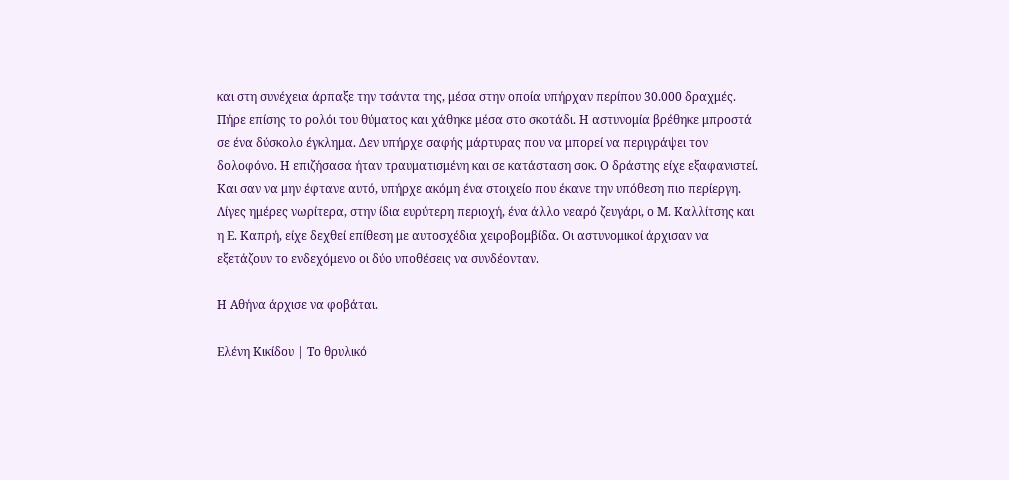και στη συνέχεια άρπαξε την τσάντα της, μέσα στην οποία υπήρχαν περίπου 30.000 δραχμές. Πήρε επίσης το ρολόι του θύματος και χάθηκε μέσα στο σκοτάδι. Η αστυνομία βρέθηκε μπροστά σε ένα δύσκολο έγκλημα. Δεν υπήρχε σαφής μάρτυρας που να μπορεί να περιγράψει τον δολοφόνο. Η επιζήσασα ήταν τραυματισμένη και σε κατάσταση σοκ. Ο δράστης είχε εξαφανιστεί. Και σαν να μην έφτανε αυτό, υπήρχε ακόμη ένα στοιχείο που έκανε την υπόθεση πιο περίεργη. Λίγες ημέρες νωρίτερα, στην ίδια ευρύτερη περιοχή, ένα άλλο νεαρό ζευγάρι, ο Μ. Καλλίτσης και η Ε. Καπρή, είχε δεχθεί επίθεση με αυτοσχέδια χειροβομβίδα. Οι αστυνομικοί άρχισαν να εξετάζουν το ενδεχόμενο οι δύο υποθέσεις να συνδέονταν.

Η Αθήνα άρχισε να φοβάται.

Ελένη Κικίδου | Το θρυλικό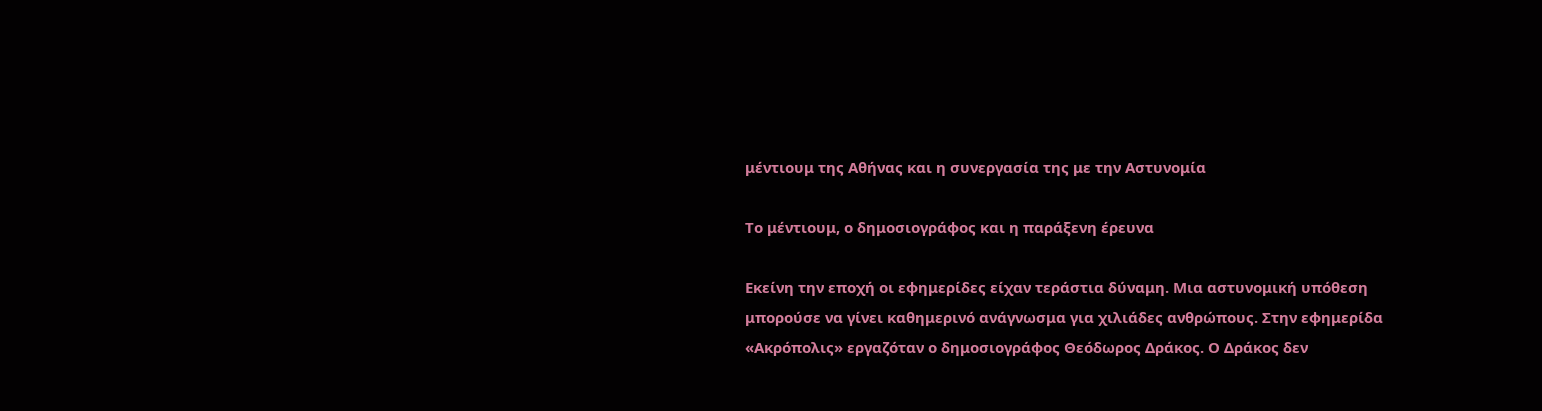μέντιουμ της Αθήνας και η συνεργασία της με την Αστυνομία

Το μέντιουμ, ο δημοσιογράφος και η παράξενη έρευνα

Εκείνη την εποχή οι εφημερίδες είχαν τεράστια δύναμη. Μια αστυνομική υπόθεση μπορούσε να γίνει καθημερινό ανάγνωσμα για χιλιάδες ανθρώπους. Στην εφημερίδα «Ακρόπολις» εργαζόταν ο δημοσιογράφος Θεόδωρος Δράκος. Ο Δράκος δεν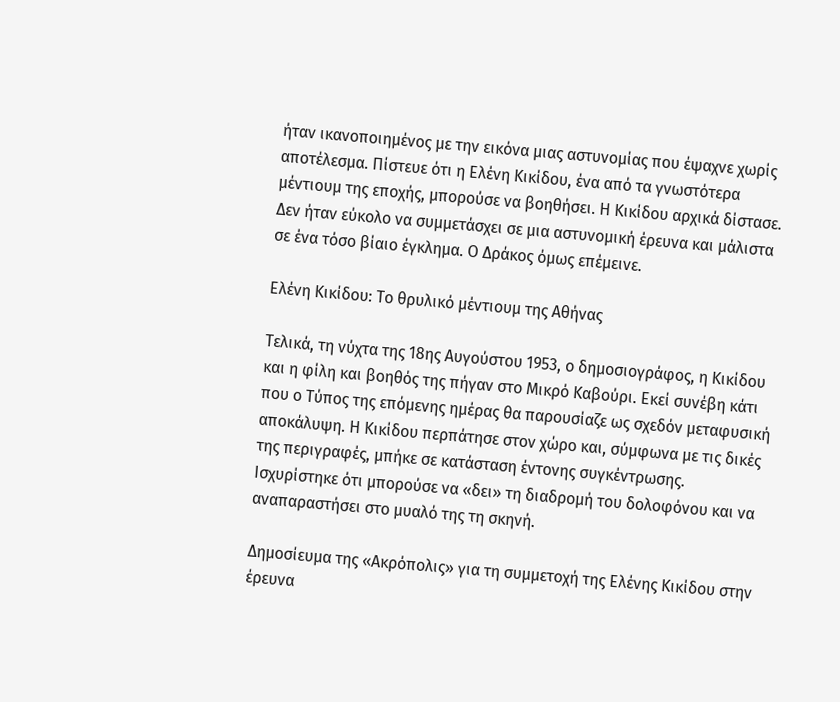ήταν ικανοποιημένος με την εικόνα μιας αστυνομίας που έψαχνε χωρίς αποτέλεσμα. Πίστευε ότι η Ελένη Κικίδου, ένα από τα γνωστότερα μέντιουμ της εποχής, μπορούσε να βοηθήσει. Η Κικίδου αρχικά δίστασε. Δεν ήταν εύκολο να συμμετάσχει σε μια αστυνομική έρευνα και μάλιστα σε ένα τόσο βίαιο έγκλημα. Ο Δράκος όμως επέμεινε.

Ελένη Κικίδου: Το θρυλικό μέντιουμ της Αθήνας

Τελικά, τη νύχτα της 18ης Αυγούστου 1953, ο δημοσιογράφος, η Κικίδου και η φίλη και βοηθός της πήγαν στο Μικρό Καβούρι. Εκεί συνέβη κάτι που ο Τύπος της επόμενης ημέρας θα παρουσίαζε ως σχεδόν μεταφυσική αποκάλυψη. Η Κικίδου περπάτησε στον χώρο και, σύμφωνα με τις δικές της περιγραφές, μπήκε σε κατάσταση έντονης συγκέντρωσης. Ισχυρίστηκε ότι μπορούσε να «δει» τη διαδρομή του δολοφόνου και να αναπαραστήσει στο μυαλό της τη σκηνή.

Δημοσίευμα της «Ακρόπολις» για τη συμμετοχή της Ελένης Κικίδου στην έρευνα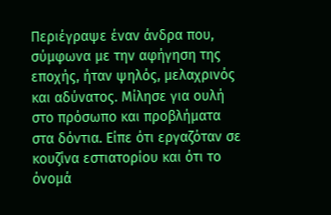Περιέγραψε έναν άνδρα που, σύμφωνα με την αφήγηση της εποχής, ήταν ψηλός, μελαχρινός και αδύνατος. Μίλησε για ουλή στο πρόσωπο και προβλήματα στα δόντια. Είπε ότι εργαζόταν σε κουζίνα εστιατορίου και ότι το όνομά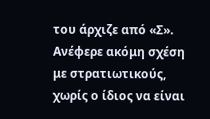του άρχιζε από «Σ». Ανέφερε ακόμη σχέση με στρατιωτικούς, χωρίς ο ίδιος να είναι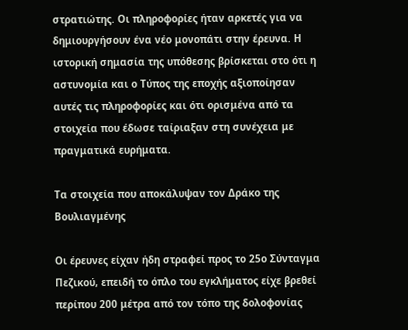στρατιώτης. Οι πληροφορίες ήταν αρκετές για να δημιουργήσουν ένα νέο μονοπάτι στην έρευνα. Η ιστορική σημασία της υπόθεσης βρίσκεται στο ότι η αστυνομία και ο Τύπος της εποχής αξιοποίησαν αυτές τις πληροφορίες και ότι ορισμένα από τα στοιχεία που έδωσε ταίριαξαν στη συνέχεια με πραγματικά ευρήματα.

Τα στοιχεία που αποκάλυψαν τον Δράκο της Βουλιαγμένης

Οι έρευνες είχαν ήδη στραφεί προς το 25ο Σύνταγμα Πεζικού, επειδή το όπλο του εγκλήματος είχε βρεθεί περίπου 200 μέτρα από τον τόπο της δολοφονίας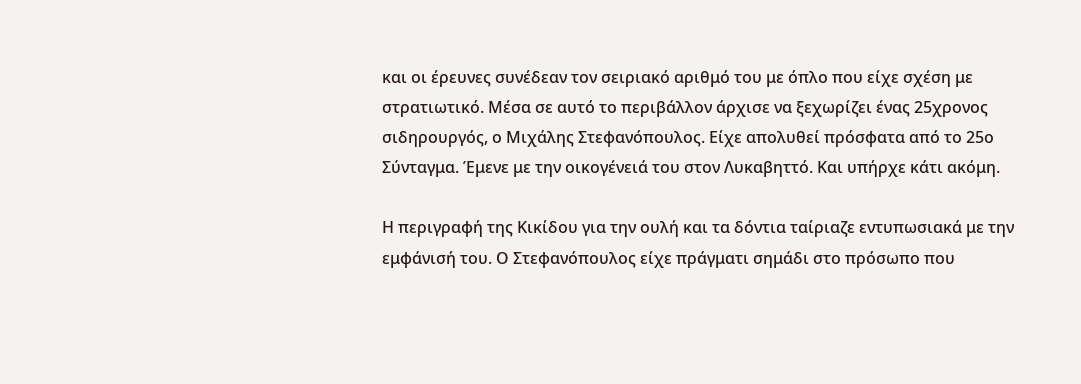και οι έρευνες συνέδεαν τον σειριακό αριθμό του με όπλο που είχε σχέση με στρατιωτικό. Μέσα σε αυτό το περιβάλλον άρχισε να ξεχωρίζει ένας 25χρονος σιδηρουργός, ο Μιχάλης Στεφανόπουλος. Είχε απολυθεί πρόσφατα από το 25ο Σύνταγμα. Έμενε με την οικογένειά του στον Λυκαβηττό. Και υπήρχε κάτι ακόμη.

Η περιγραφή της Κικίδου για την ουλή και τα δόντια ταίριαζε εντυπωσιακά με την εμφάνισή του. Ο Στεφανόπουλος είχε πράγματι σημάδι στο πρόσωπο που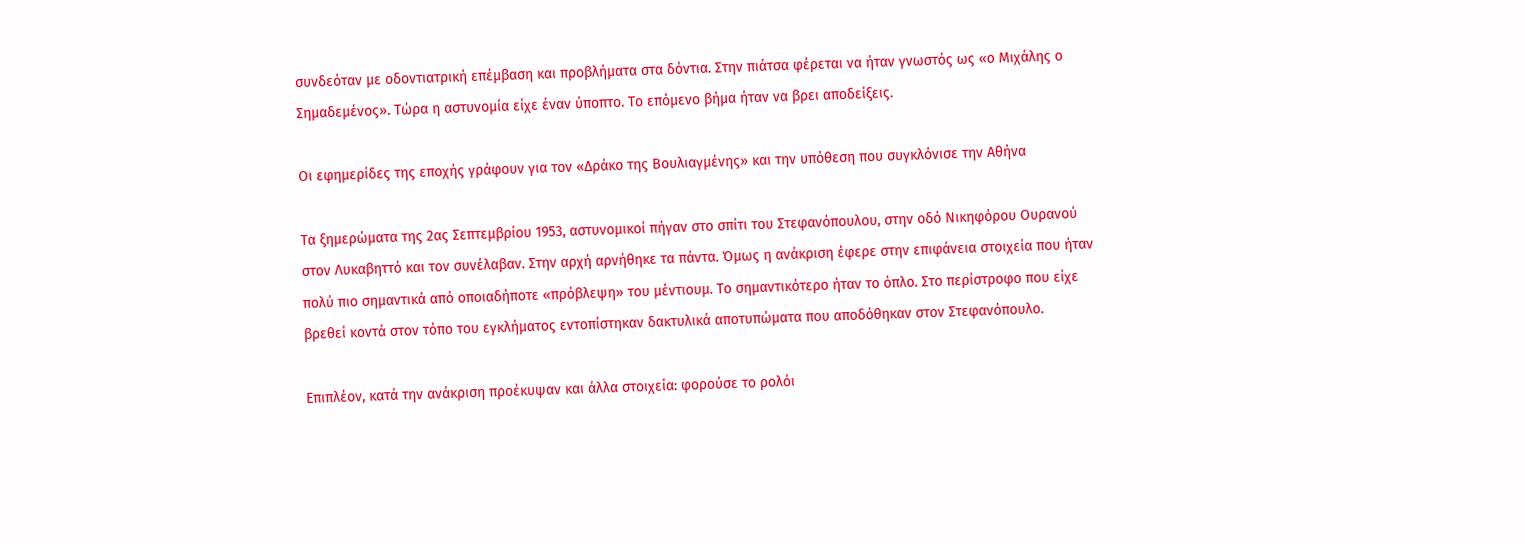συνδεόταν με οδοντιατρική επέμβαση και προβλήματα στα δόντια. Στην πιάτσα φέρεται να ήταν γνωστός ως «ο Μιχάλης ο Σημαδεμένος». Τώρα η αστυνομία είχε έναν ύποπτο. Το επόμενο βήμα ήταν να βρει αποδείξεις.

Οι εφημερίδες της εποχής γράφουν για τον «Δράκο της Βουλιαγμένης» και την υπόθεση που συγκλόνισε την Αθήνα

Τα ξημερώματα της 2ας Σεπτεμβρίου 1953, αστυνομικοί πήγαν στο σπίτι του Στεφανόπουλου, στην οδό Νικηφόρου Ουρανού στον Λυκαβηττό και τον συνέλαβαν. Στην αρχή αρνήθηκε τα πάντα. Όμως η ανάκριση έφερε στην επιφάνεια στοιχεία που ήταν πολύ πιο σημαντικά από οποιαδήποτε «πρόβλεψη» του μέντιουμ. Το σημαντικότερο ήταν το όπλο. Στο περίστροφο που είχε βρεθεί κοντά στον τόπο του εγκλήματος εντοπίστηκαν δακτυλικά αποτυπώματα που αποδόθηκαν στον Στεφανόπουλο.

Επιπλέον, κατά την ανάκριση προέκυψαν και άλλα στοιχεία: φορούσε το ρολόι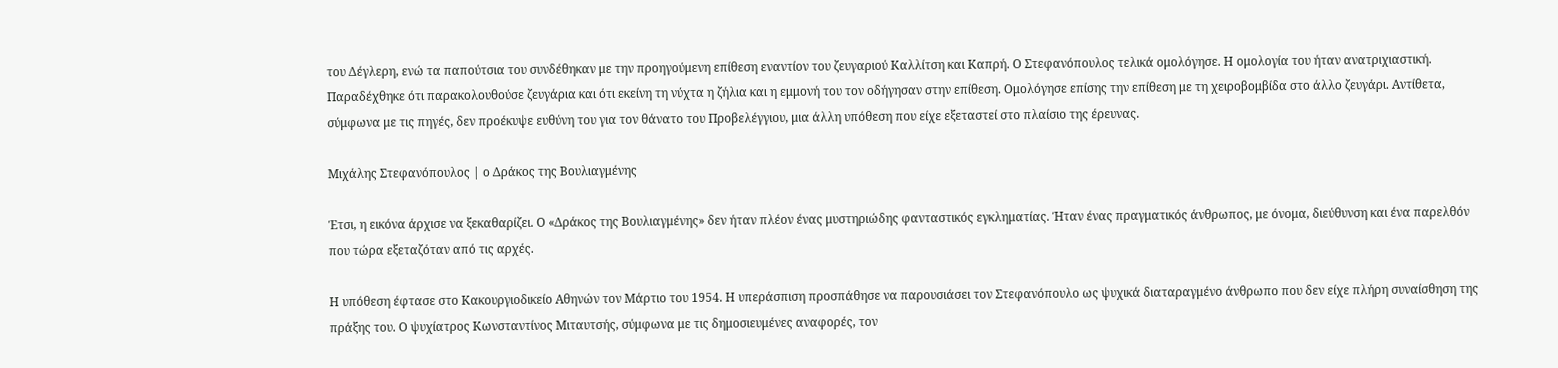του Δέγλερη, ενώ τα παπούτσια του συνδέθηκαν με την προηγούμενη επίθεση εναντίον του ζευγαριού Καλλίτση και Καπρή. Ο Στεφανόπουλος τελικά ομολόγησε. Η ομολογία του ήταν ανατριχιαστική. Παραδέχθηκε ότι παρακολουθούσε ζευγάρια και ότι εκείνη τη νύχτα η ζήλια και η εμμονή του τον οδήγησαν στην επίθεση. Ομολόγησε επίσης την επίθεση με τη χειροβομβίδα στο άλλο ζευγάρι. Αντίθετα, σύμφωνα με τις πηγές, δεν προέκυψε ευθύνη του για τον θάνατο του Προβελέγγιου, μια άλλη υπόθεση που είχε εξεταστεί στο πλαίσιο της έρευνας.

Μιχάλης Στεφανόπουλος | ο Δράκος της Βουλιαγμένης

Έτσι, η εικόνα άρχισε να ξεκαθαρίζει. Ο «Δράκος της Βουλιαγμένης» δεν ήταν πλέον ένας μυστηριώδης φανταστικός εγκληματίας. Ήταν ένας πραγματικός άνθρωπος, με όνομα, διεύθυνση και ένα παρελθόν που τώρα εξεταζόταν από τις αρχές.

Η υπόθεση έφτασε στο Κακουργιοδικείο Αθηνών τον Μάρτιο του 1954. Η υπεράσπιση προσπάθησε να παρουσιάσει τον Στεφανόπουλο ως ψυχικά διαταραγμένο άνθρωπο που δεν είχε πλήρη συναίσθηση της πράξης του. Ο ψυχίατρος Κωνσταντίνος Μιταυτσής, σύμφωνα με τις δημοσιευμένες αναφορές, τον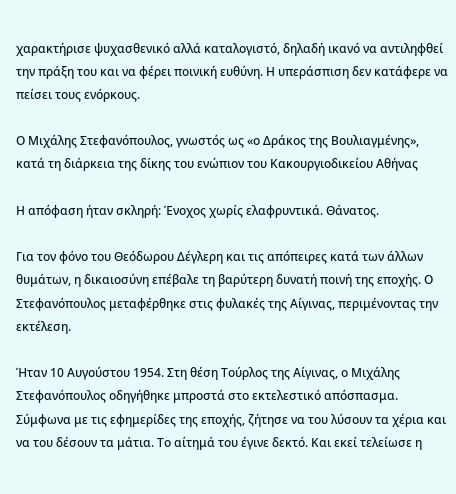χαρακτήρισε ψυχασθενικό αλλά καταλογιστό, δηλαδή ικανό να αντιληφθεί την πράξη του και να φέρει ποινική ευθύνη. Η υπεράσπιση δεν κατάφερε να πείσει τους ενόρκους.

Ο Μιχάλης Στεφανόπουλος, γνωστός ως «ο Δράκος της Βουλιαγμένης», κατά τη διάρκεια της δίκης του ενώπιον του Κακουργιοδικείου Αθήνας

Η απόφαση ήταν σκληρή: Ένοχος χωρίς ελαφρυντικά. Θάνατος.

Για τον φόνο του Θεόδωρου Δέγλερη και τις απόπειρες κατά των άλλων θυμάτων, η δικαιοσύνη επέβαλε τη βαρύτερη δυνατή ποινή της εποχής. Ο Στεφανόπουλος μεταφέρθηκε στις φυλακές της Αίγινας, περιμένοντας την εκτέλεση.

Ήταν 10 Αυγούστου 1954. Στη θέση Τούρλος της Αίγινας, ο Μιχάλης Στεφανόπουλος οδηγήθηκε μπροστά στο εκτελεστικό απόσπασμα. Σύμφωνα με τις εφημερίδες της εποχής, ζήτησε να του λύσουν τα χέρια και να του δέσουν τα μάτια. Το αίτημά του έγινε δεκτό. Και εκεί τελείωσε η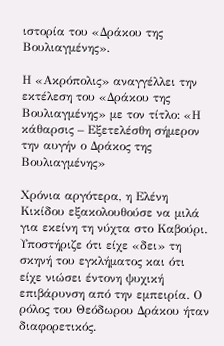ιστορία του «Δράκου της Βουλιαγμένης».

Η «Ακρόπολις» αναγγέλλει την εκτέλεση του «Δράκου της Βουλιαγμένης» με τον τίτλο: «Η κάθαρσις – Εξετελέσθη σήμερον την αυγήν ο Δράκος της Βουλιαγμένης»

Χρόνια αργότερα, η Ελένη Κικίδου εξακολουθούσε να μιλά για εκείνη τη νύχτα στο Καβούρι. Υποστήριζε ότι είχε «δει» τη σκηνή του εγκλήματος και ότι είχε νιώσει έντονη ψυχική επιβάρυνση από την εμπειρία. Ο ρόλος του Θεόδωρου Δράκου ήταν διαφορετικός.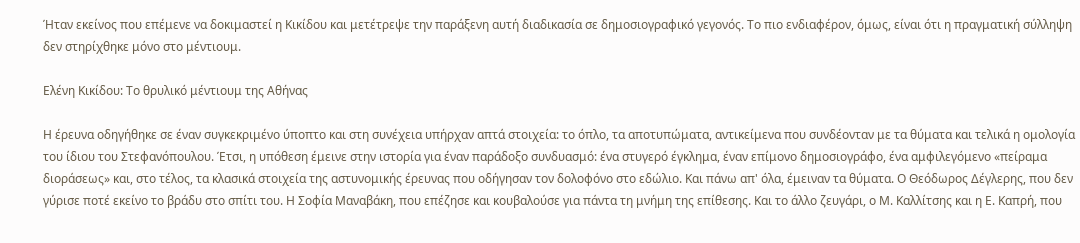Ήταν εκείνος που επέμενε να δοκιμαστεί η Κικίδου και μετέτρεψε την παράξενη αυτή διαδικασία σε δημοσιογραφικό γεγονός. Το πιο ενδιαφέρον, όμως, είναι ότι η πραγματική σύλληψη δεν στηρίχθηκε μόνο στο μέντιουμ.

Ελένη Κικίδου: Το θρυλικό μέντιουμ της Αθήνας

Η έρευνα οδηγήθηκε σε έναν συγκεκριμένο ύποπτο και στη συνέχεια υπήρχαν απτά στοιχεία: το όπλο, τα αποτυπώματα, αντικείμενα που συνδέονταν με τα θύματα και τελικά η ομολογία του ίδιου του Στεφανόπουλου. Έτσι, η υπόθεση έμεινε στην ιστορία για έναν παράδοξο συνδυασμό: ένα στυγερό έγκλημα, έναν επίμονο δημοσιογράφο, ένα αμφιλεγόμενο «πείραμα διοράσεως» και, στο τέλος, τα κλασικά στοιχεία της αστυνομικής έρευνας που οδήγησαν τον δολοφόνο στο εδώλιο. Και πάνω απ' όλα, έμειναν τα θύματα. Ο Θεόδωρος Δέγλερης, που δεν γύρισε ποτέ εκείνο το βράδυ στο σπίτι του. Η Σοφία Μαναβάκη, που επέζησε και κουβαλούσε για πάντα τη μνήμη της επίθεσης. Και το άλλο ζευγάρι, ο Μ. Καλλίτσης και η Ε. Καπρή, που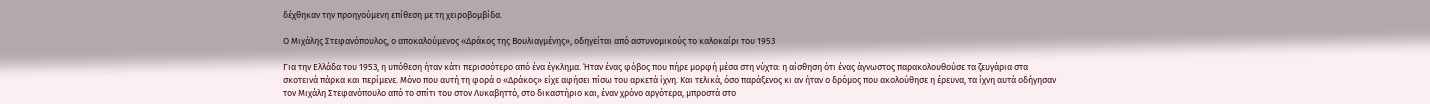δέχθηκαν την προηγούμενη επίθεση με τη χειροβομβίδα.

Ο Μιχάλης Στεφανόπουλος, ο αποκαλούμενος «Δράκος της Βουλιαγμένης», οδηγείται από αστυνομικούς το καλοκαίρι του 1953

Για την Ελλάδα του 1953, η υπόθεση ήταν κάτι περισσότερο από ένα έγκλημα. Ήταν ένας φόβος που πήρε μορφή μέσα στη νύχτα: η αίσθηση ότι ένας άγνωστος παρακολουθούσε τα ζευγάρια στα σκοτεινά πάρκα και περίμενε. Μόνο που αυτή τη φορά ο «Δράκος» είχε αφήσει πίσω του αρκετά ίχνη. Και τελικά, όσο παράξενος κι αν ήταν ο δρόμος που ακολούθησε η έρευνα, τα ίχνη αυτά οδήγησαν τον Μιχάλη Στεφανόπουλο από το σπίτι του στον Λυκαβηττό, στο δικαστήριο και, έναν χρόνο αργότερα, μπροστά στο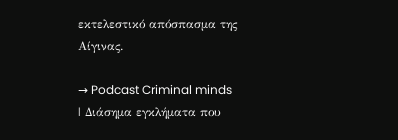εκτελεστικό απόσπασμα της Αίγινας.

→ Podcast Criminal minds | Διάσημα εγκλήματα που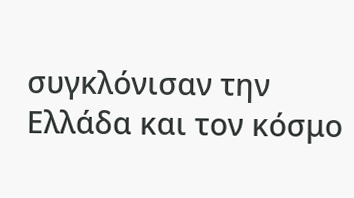συγκλόνισαν την Ελλάδα και τον κόσμο